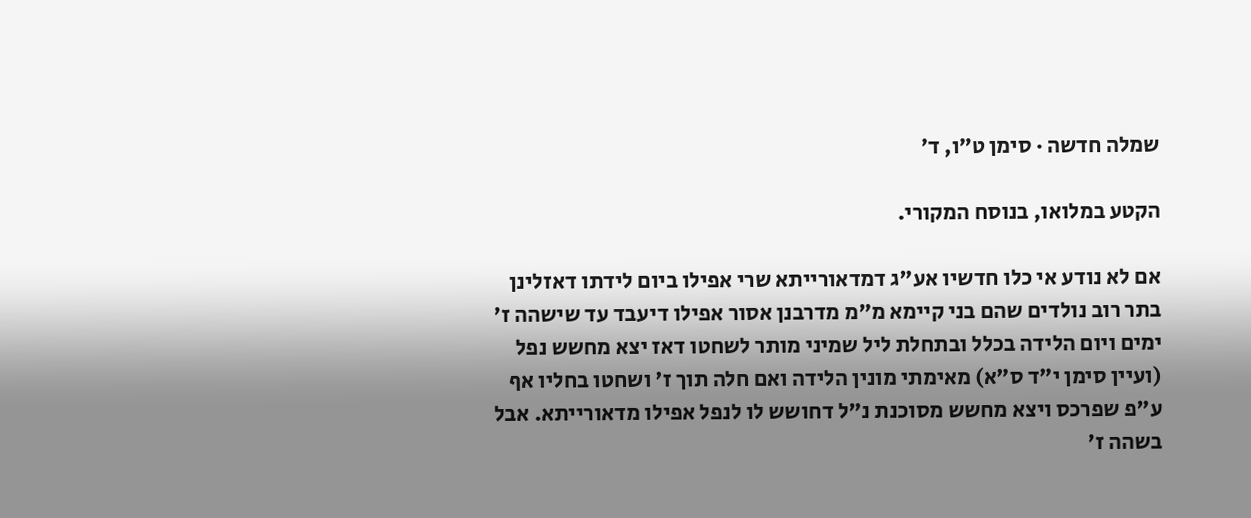שמלה חדשה · סימן ט״ו, ד׳

הקטע במלואו, בנוסח המקורי.

אם לא נודע אי כלו חדשיו אע"ג דמדאורייתא שרי אפילו ביום לידתו דאזלינן בתר רוב נולדים שהם בני קיימא מ"מ מדרבנן אסור אפילו דיעבד עד שישהה ז' ימים ויום הלידה בכלל ובתחלת ליל שמיני מותר לשחטו דאז יצא מחשש נפל (ועיין סימן י"ד ס"א) מאימתי מונין הלידה ואם חלה תוך ז' ושחטו בחליו אף ע"פ שפרכס ויצא מחשש מסוכנת נ"ל דחושש לו לנפל אפילו מדאורייתא. אבל בשהה ז'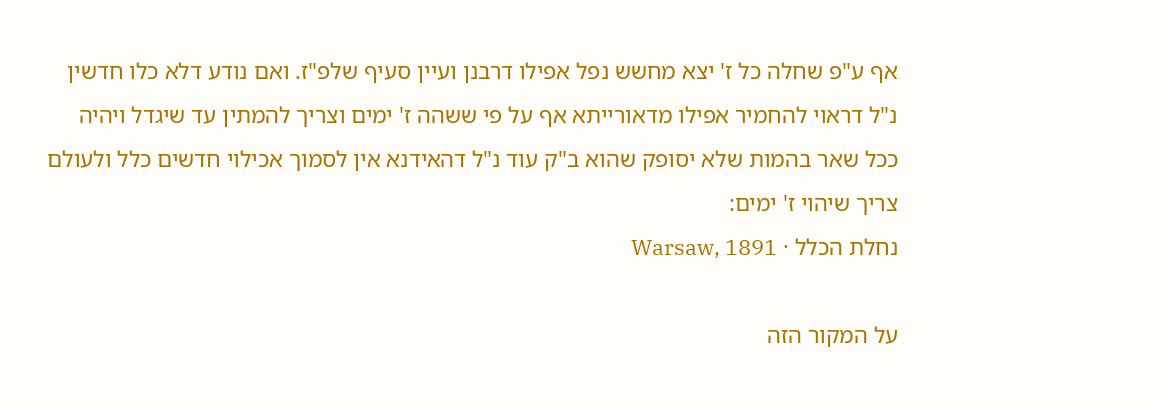אף ע"פ שחלה כל ז' יצא מחשש נפל אפילו דרבנן ועיין סעיף שלפ"ז. ואם נודע דלא כלו חדשין נ"ל דראוי להחמיר אפילו מדאורייתא אף על פי ששהה ז' ימים וצריך להמתין עד שיגדל ויהיה ככל שאר בהמות שלא יסופק שהוא ב"ק עוד נ"ל דהאידנא אין לסמוך אכילוי חדשים כלל ולעולם צריך שיהוי ז' ימים:
נחלת הכלל · Warsaw, 1891

על המקור הזה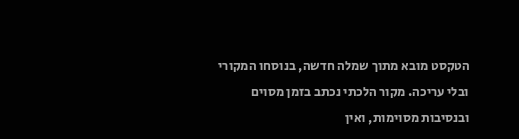הטקסט מובא מתוך שמלה חדשה, בנוסחו המקורי ובלי עריכה. מקור הלכתי נכתב בזמן מסוים ובנסיבות מסוימות, ואין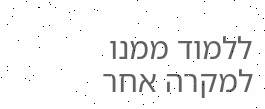ללמוד ממנו למקרה אחר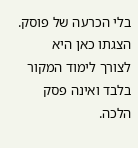בלי הכרעה של פוסק. הצגתו כאן היא לצורך לימוד המקור בלבד ואינה פסק הלכה.